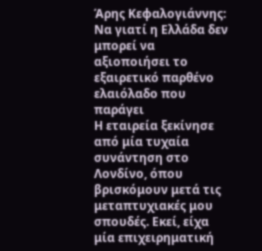Άρης Κεφαλογιάννης: Να γιατί η Ελλάδα δεν μπορεί να αξιοποιήσει το εξαιρετικό παρθένο ελαιόλαδο που παράγει
Η εταιρεία ξεκίνησε από μία τυχαία συνάντηση στο Λονδίνο, όπου βρισκόμουν μετά τις μεταπτυχιακές μου σπουδές. Εκεί, είχα μία επιχειρηματική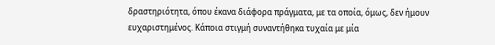δραστηριότητα, όπου έκανα διάφορα πράγματα, με τα οποία, όμως, δεν ήμουν ευχαριστημένος. Κάποια στιγμή συναντήθηκα τυχαία με μία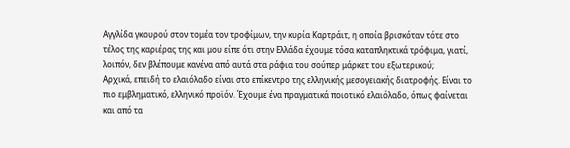Αγγλίδα γκουρού στον τομέα τον τροφίμων, την κυρία Καρτράιτ, η οποία βρισκόταν τότε στο τέλος της καριέρας της και μου είπε ότι στην Ελλάδα έχουμε τόσα καταπληκτικά τρόφιμα, γιατί, λοιπόν, δεν βλέπουμε κανένα από αυτά στα ράφια του σούπερ μάρκετ του εξωτερικού;
Αρχικά, επειδή το ελαιόλαδο είναι στο επίκεντρο της ελληνικής μεσογειακής διατροφής. Είναι το πιο εμβληματικό, ελληνικό προϊόν. Έχουμε ένα πραγματικά ποιοτικό ελαιόλαδο, όπως φαίνεται και από τα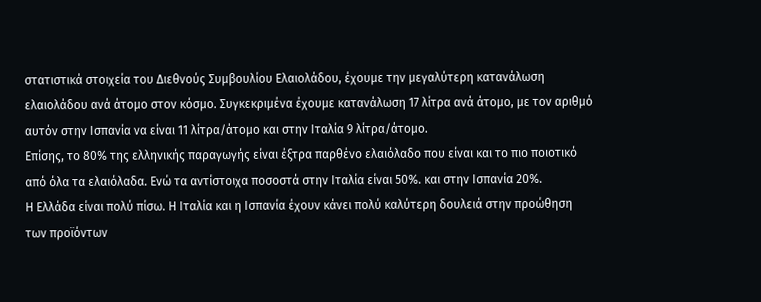στατιστικά στοιχεία του Διεθνούς Συμβουλίου Ελαιολάδου, έχουμε την μεγαλύτερη κατανάλωση ελαιολάδου ανά άτομο στον κόσμο. Συγκεκριμένα έχουμε κατανάλωση 17 λίτρα ανά άτομο, με τον αριθμό αυτόν στην Ισπανία να είναι 11 λίτρα/άτομο και στην Ιταλία 9 λίτρα/άτομο.
Επίσης, το 80% της ελληνικής παραγωγής είναι έξτρα παρθένο ελαιόλαδο που είναι και το πιο ποιοτικό από όλα τα ελαιόλαδα. Ενώ τα αντίστοιχα ποσοστά στην Ιταλία είναι 50%. και στην Ισπανία 20%.
Η Ελλάδα είναι πολύ πίσω. Η Ιταλία και η Ισπανία έχουν κάνει πολύ καλύτερη δουλειά στην προώθηση των προϊόντων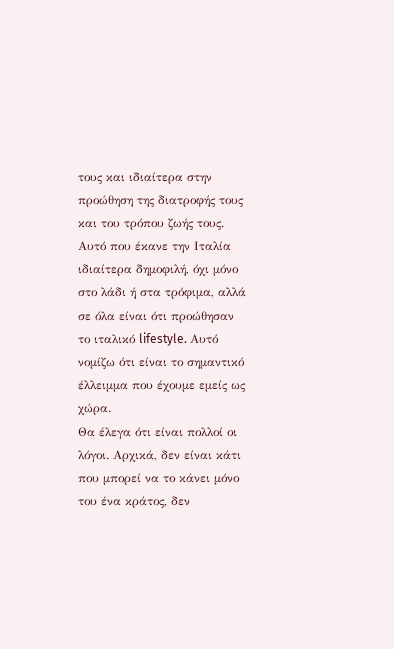τους και ιδιαίτερα στην προώθηση της διατροφής τους και του τρόπου ζωής τους. Αυτό που έκανε την Ιταλία ιδιαίτερα δημοφιλή, όχι μόνο στο λάδι ή στα τρόφιμα, αλλά σε όλα είναι ότι προώθησαν το ιταλικό lifestyle. Αυτό νομίζω ότι είναι το σημαντικό έλλειμμα που έχουμε εμείς ως χώρα.
Θα έλεγα ότι είναι πολλοί οι λόγοι. Αρχικά, δεν είναι κάτι που μπορεί να το κάνει μόνο του ένα κράτος, δεν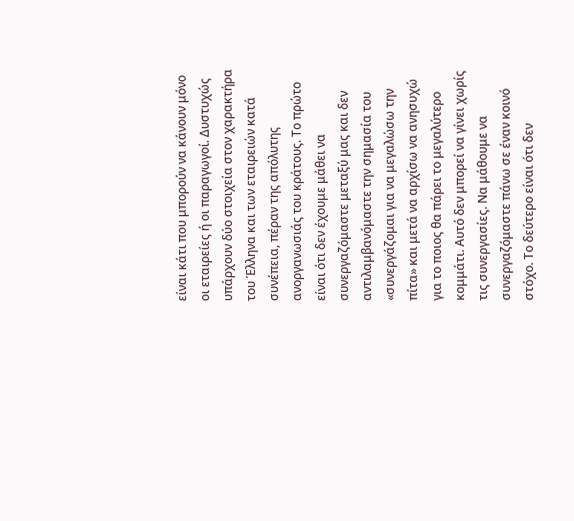είναι κάτι που μπορούν να κάνουν μόνο οι εταιρείες ή οι παραγωγοί. Δυστυχώς υπάρχουν δύο στοιχεία στον χαρακτήρα του Έλληνα και των εταιρειών κατά συνέπεια, πέραν της απόλυτης ανοργανωσιάς του κράτους. Το πρώτο είναι ότι δεν έχουμε μάθει να συνεργαζόμαστε μεταξύ μας και δεν αντιλαμβανόμαστε την σημασία του «συνεργάζομαι για να μεγαλώσω την πίτα» και μετά να αρχίσω να ανησυχώ για το ποιος θα πάρει το μεγαλύτερο κομμάτι. Αυτό δεν μπορεί να γίνει χωρίς τις συνεργασίες. Να μάθουμε να συνεργαζόμαστε πάνω σε έναν κοινό στόχο. Το δεύτερο είναι ότι δεν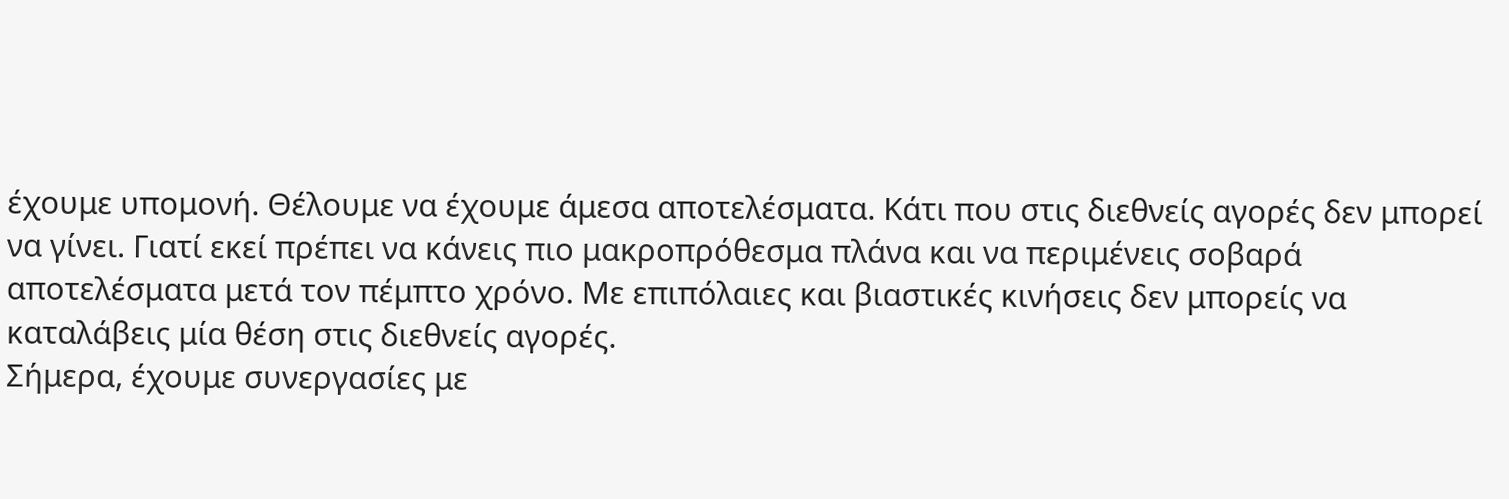έχουμε υπομονή. Θέλουμε να έχουμε άμεσα αποτελέσματα. Κάτι που στις διεθνείς αγορές δεν μπορεί να γίνει. Γιατί εκεί πρέπει να κάνεις πιο μακροπρόθεσμα πλάνα και να περιμένεις σοβαρά αποτελέσματα μετά τον πέμπτο χρόνο. Με επιπόλαιες και βιαστικές κινήσεις δεν μπορείς να καταλάβεις μία θέση στις διεθνείς αγορές.
Σήμερα, έχουμε συνεργασίες με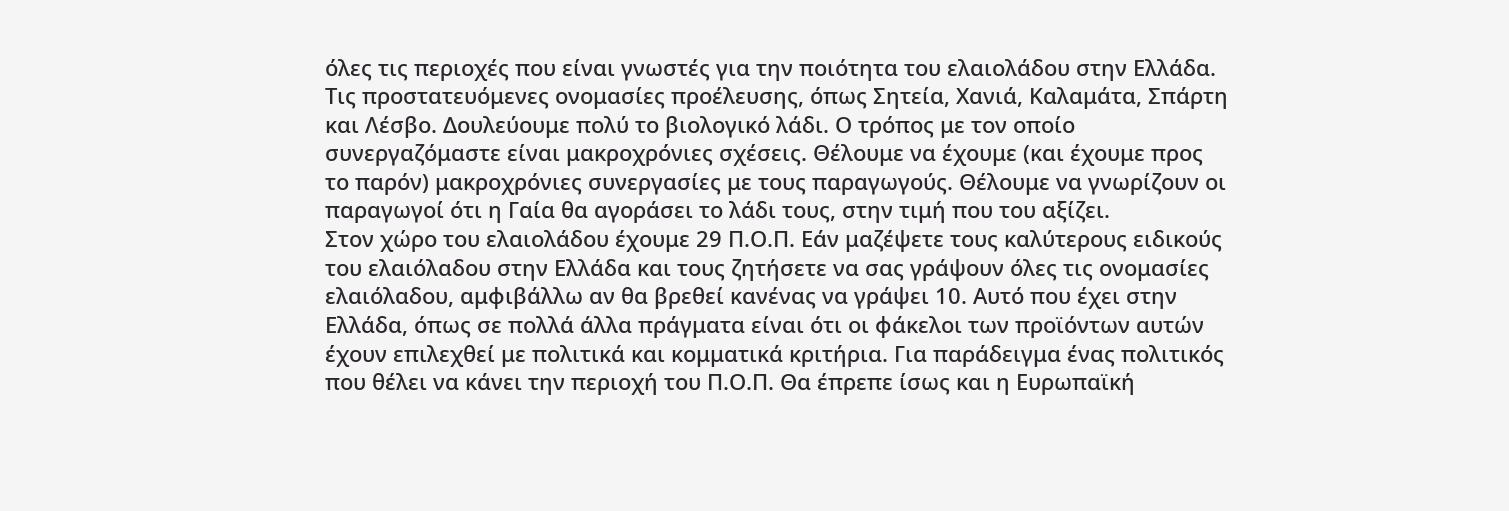όλες τις περιοχές που είναι γνωστές για την ποιότητα του ελαιολάδου στην Ελλάδα. Τις προστατευόμενες ονομασίες προέλευσης, όπως Σητεία, Χανιά, Καλαμάτα, Σπάρτη και Λέσβο. Δουλεύουμε πολύ το βιολογικό λάδι. Ο τρόπος με τον οποίο συνεργαζόμαστε είναι μακροχρόνιες σχέσεις. Θέλουμε να έχουμε (και έχουμε προς το παρόν) μακροχρόνιες συνεργασίες με τους παραγωγούς. Θέλουμε να γνωρίζουν οι παραγωγοί ότι η Γαία θα αγοράσει το λάδι τους, στην τιμή που του αξίζει.
Στον χώρο του ελαιολάδου έχουμε 29 Π.Ο.Π. Εάν μαζέψετε τους καλύτερους ειδικούς του ελαιόλαδου στην Ελλάδα και τους ζητήσετε να σας γράψουν όλες τις ονομασίες ελαιόλαδου, αμφιβάλλω αν θα βρεθεί κανένας να γράψει 10. Αυτό που έχει στην Ελλάδα, όπως σε πολλά άλλα πράγματα είναι ότι οι φάκελοι των προϊόντων αυτών έχουν επιλεχθεί με πολιτικά και κομματικά κριτήρια. Για παράδειγμα ένας πολιτικός που θέλει να κάνει την περιοχή του Π.Ο.Π. Θα έπρεπε ίσως και η Ευρωπαϊκή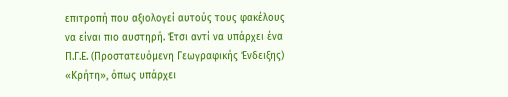επιτροπή που αξιολογεί αυτούς τους φακέλους να είναι πιο αυστηρή. Έτσι αντί να υπάρχει ένα Π.Γ.Ε. (Προστατευόμενη Γεωγραφικής Ένδειξης) «Κρήτη», όπως υπάρχει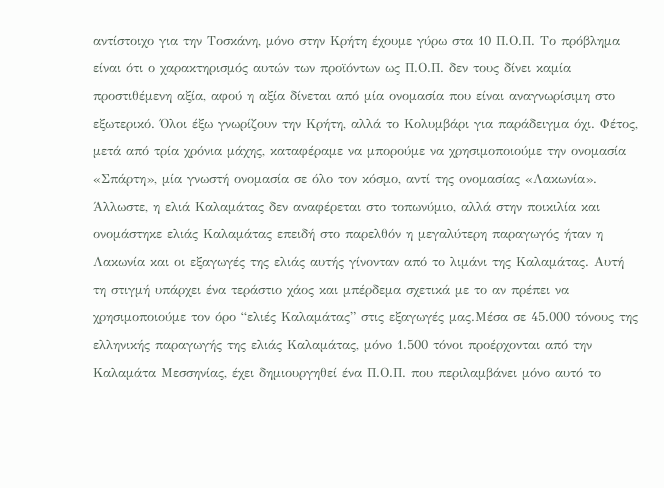αντίστοιχο για την Τοσκάνη, μόνο στην Κρήτη έχουμε γύρω στα 10 Π.Ο.Π. Το πρόβλημα είναι ότι ο χαρακτηρισμός αυτών των προϊόντων ως Π.Ο.Π. δεν τους δίνει καμία προστιθέμενη αξία, αφού η αξία δίνεται από μία ονομασία που είναι αναγνωρίσιμη στο εξωτερικό. Όλοι έξω γνωρίζουν την Κρήτη, αλλά το Κολυμβάρι για παράδειγμα όχι. Φέτος, μετά από τρία χρόνια μάχης, καταφέραμε να μπορούμε να χρησιμοποιούμε την ονομασία «Σπάρτη», μία γνωστή ονομασία σε όλο τον κόσμο, αντί της ονομασίας «Λακωνία».
Άλλωστε, η ελιά Καλαμάτας δεν αναφέρεται στο τοπωνύμιο, αλλά στην ποικιλία και ονομάστηκε ελιάς Καλαμάτας επειδή στο παρελθόν η μεγαλύτερη παραγωγός ήταν η Λακωνία και οι εξαγωγές της ελιάς αυτής γίνονταν από το λιμάνι της Καλαμάτας. Αυτή τη στιγμή υπάρχει ένα τεράστιο χάος και μπέρδεμα σχετικά με το αν πρέπει να χρησιμοποιούμε τον όρο “ελιές Καλαμάτας” στις εξαγωγές μας.Μέσα σε 45.000 τόνους της ελληνικής παραγωγής της ελιάς Καλαμάτας, μόνο 1.500 τόνοι προέρχονται από την Καλαμάτα Μεσσηνίας, έχει δημιουργηθεί ένα Π.Ο.Π. που περιλαμβάνει μόνο αυτό το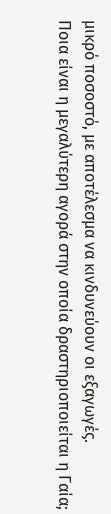μικρό ποσοστό, με αποτέλεσμα να κινδυνεύουν οι εξαγωγές.
Ποια είναι η μεγαλύτερη αγορά στην οποία δραστηριοποιείται η Γαία;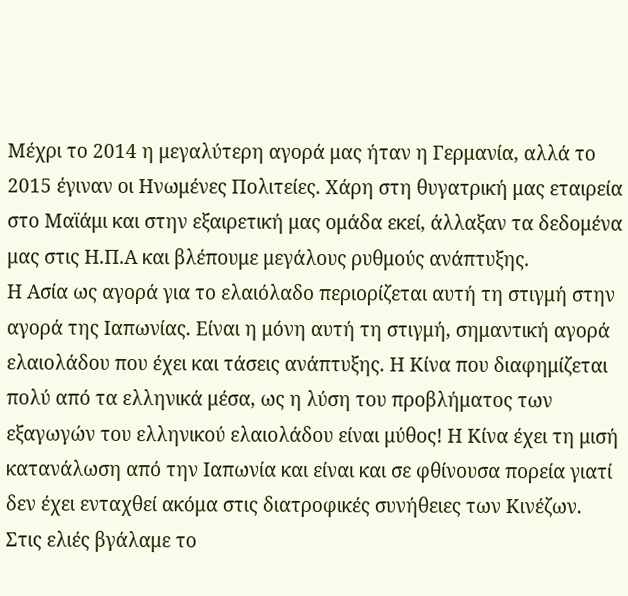Μέχρι το 2014 η μεγαλύτερη αγορά μας ήταν η Γερμανία, αλλά το 2015 έγιναν οι Ηνωμένες Πολιτείες. Χάρη στη θυγατρική μας εταιρεία στο Μαϊάμι και στην εξαιρετική μας ομάδα εκεί, άλλαξαν τα δεδομένα μας στις Η.Π.Α και βλέπουμε μεγάλους ρυθμούς ανάπτυξης.
Η Ασία ως αγορά για το ελαιόλαδο περιορίζεται αυτή τη στιγμή στην αγορά της Ιαπωνίας. Είναι η μόνη αυτή τη στιγμή, σημαντική αγορά ελαιολάδου που έχει και τάσεις ανάπτυξης. Η Κίνα που διαφημίζεται πολύ από τα ελληνικά μέσα, ως η λύση του προβλήματος των εξαγωγών του ελληνικού ελαιολάδου είναι μύθος! Η Κίνα έχει τη μισή κατανάλωση από την Ιαπωνία και είναι και σε φθίνουσα πορεία γιατί δεν έχει ενταχθεί ακόμα στις διατροφικές συνήθειες των Κινέζων.
Στις ελιές βγάλαμε το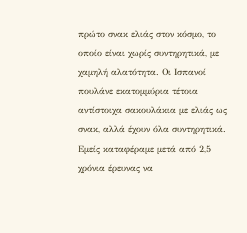πρώτο σνακ ελιάς στον κόσμο, το οποίο είναι χωρίς συντηρητικά, με χαμηλή αλατότητα. Οι Ισπανοί πουλάνε εκατομμύρια τέτοια αντίστοιχα σακουλάκια με ελιάς ως σνακ, αλλά έχουν όλα συντηρητικά. Εμείς καταφέραμε μετά από 2,5 χρόνια έρευνας να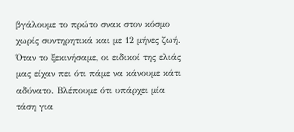βγάλουμε το πρώτο σνακ στον κόσμο χωρίς συντηρητικά και με 12 μήνες ζωή. Όταν το ξεκινήσαμε, οι ειδικοί της ελιάς μας είχαν πει ότι πάμε να κάνουμε κάτι αδύνατο. Βλέπουμε ότι υπάρχει μία τάση για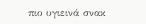πιο υγιεινά σνακ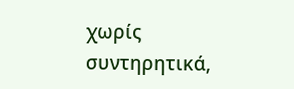χωρίς συντηρητικά,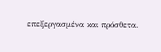επεξεργασμένα και πρόσθετα.